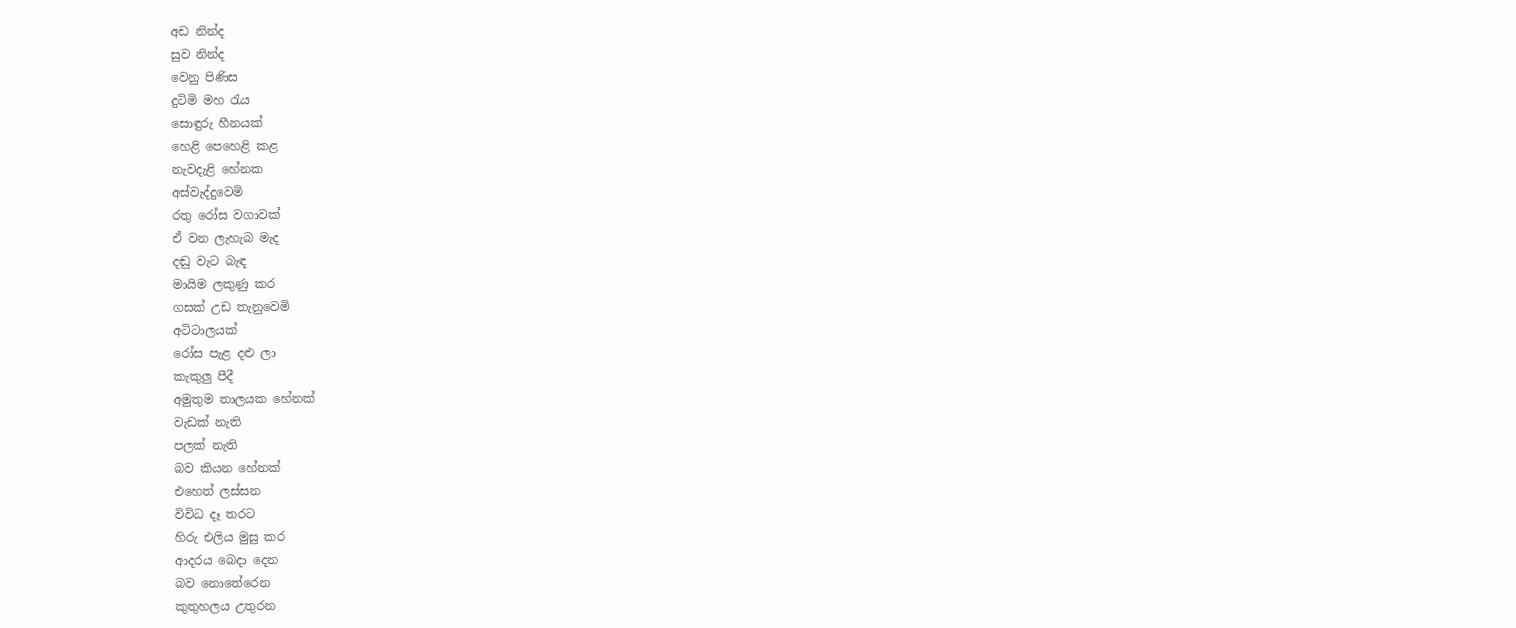අඩ නින්ද
සුව නින්ද
වෙනු පිණිස
දුටිමි මහ රැය
සොඳුරු හීනයක්
හෙළි පෙහෙළි කළ
නැවදැළි හේනක
අස්වැද්දුවෙමි
රතු රෝස වගාවක්
ඒ වන ලැහැබ මැද
දඬු වැට බැඳ
මායිම ලකුණු කර
ගසක් උඩ තැනුවෙමි
අටිටාලයක්
රෝස පැළ දළු ලා
කැකුලු පීදී
අමුතුම තාලයක හේනක්
වැඩක් නැති
පලක් නැති
බව කියන හේනක්
එහෙත් ලස්සන
විවිධ දෑ තරට
හිරු එලිය මුසු කර
ආදරය බෙදා දෙන
බව නොතේරෙන
කුතුහලය උතුරන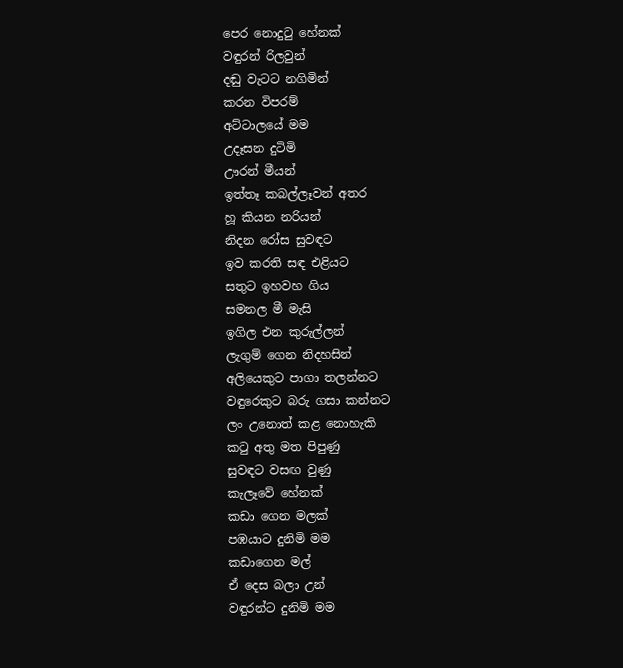පෙර නොදුටු හේනක්
වඳුරන් රිලවුන්
දඬු වැටට නගිමින්
කරන විපරම්
අට්ටාලයේ මම
උදෑසන දුටිමි
ඌරන් මීයන්
ඉත්තෑ කබල්ලෑවන් අතර
හූ කියන නරියන්
නිදන රෝස සුවඳට
ඉව කරති සඳ එළියට
සතුට ඉහවහ ගිය
සමනල මී මැසි
ඉගිල එන කුරුල්ලන්
ලැගුම් ගෙන නිදහසින්
අලියෙකුට පාගා තලන්නට
වඳුරෙකුට බරු ගසා කන්නට
ලං උනොත් කළ නොහැකි
කටු අතු මත පිපුණු
සුවඳට වසඟ වුණු
කැලෑවේ හේනක්
කඩා ගෙන මලක්
පඹයාට දුනිමි මම
කඩාගෙන මල්
ඒ දෙස බලා උන්
වඳුරන්ට දුනිමි මම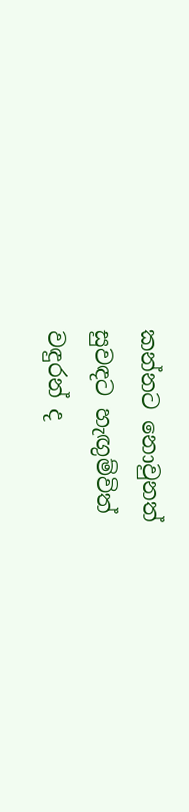කන්නට නොවුනත්
සුවඳට හැඟුම්විත්
වඳුරන් ද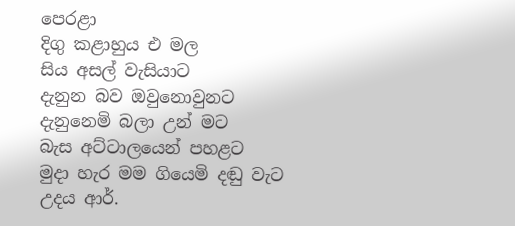පෙරළා
දිගු කළාහුය එ මල
සිය අසල් වැසියාට
දැනුන බව ඔවුනොවුනට
දැනුනෙමි බලා උන් මට
බැස අට්ටාලයෙන් පහළට
මුදා හැර මම ගියෙමි දඬු වැට
උදය ආර්.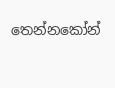තෙන්නකෝන්